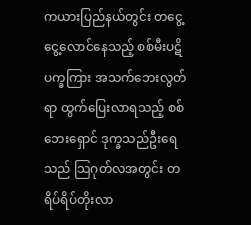ကယားပြည်နယ်တွင်း တငွေ့ငွေ့လောင်နေသည့် စစ်မီးပဋိပက္ခကြား အသက်ဘေးလွတ်ရာ ထွက်ပြေးလာရသည့် စစ်ဘေးရှောင် ဒုက္ခသည်ဦးရေသည် သြဂုတ်လအတွင်း တရိပ်ရိပ်တိုးလာ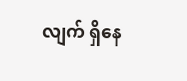လျက် ရှိနေ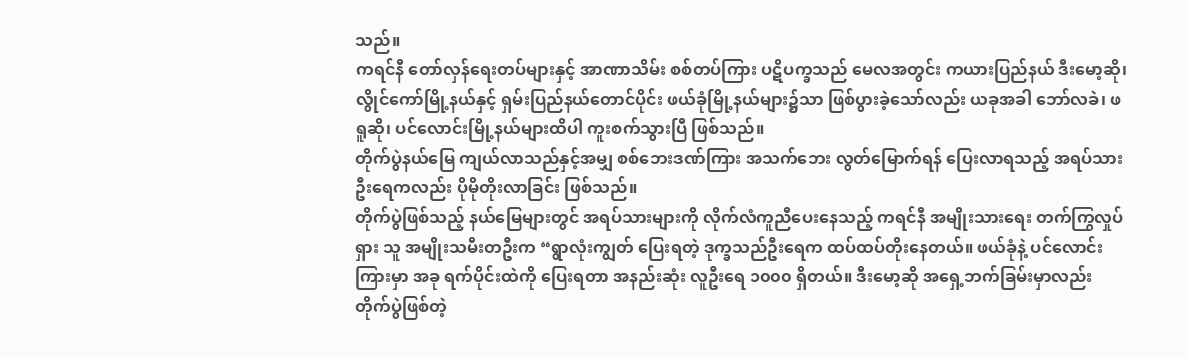သည်။
ကရင်နီ တော်လှန်ရေးတပ်များနှင့် အာဏာသိမ်း စစ်တပ်ကြား ပဋိပက္ခသည် မေလအတွင်း ကယားပြည်နယ် ဒီးမော့ဆို၊ လွိုင်ကော်မြို့နယ်နှင့် ရှမ်းပြည်နယ်တောင်ပိုင်း ဖယ်ခုံမြို့နယ်များ၌သာ ဖြစ်ပွားခဲ့သော်လည်း ယခုအခါ ဘော်လခဲ၊ ဖရူဆို၊ ပင်လောင်းမြို့နယ်များထိပါ ကူးစက်သွားပြီ ဖြစ်သည်။
တိုက်ပွဲနယ်မြေ ကျယ်လာသည်နှင့်အမျှ စစ်ဘေးဒဏ်ကြား အသက်ဘေး လွတ်မြောက်ရန် ပြေးလာရသည့် အရပ်သား ဦးရေကလည်း ပိုမိုတိုးလာခြင်း ဖြစ်သည်။
တိုက်ပွဲဖြစ်သည့် နယ်မြေများတွင် အရပ်သားများကို လိုက်လံကူညီပေးနေသည့် ကရင်နီ အမျိုးသားရေး တက်ကြွလှုပ်ရှား သူ အမျိုးသမီးတဦးက “ရွာလုံးကျွတ် ပြေးရတဲ့ ဒုက္ခသည်ဦးရေက ထပ်ထပ်တိုးနေတယ်။ ဖယ်ခုံနဲ့ ပင်လောင်းကြားမှာ အခု ရက်ပိုင်းထဲကို ပြေးရတာ အနည်းဆုံး လူဦးရေ ၁၀၀၀ ရှိတယ်။ ဒီးမော့ဆို အရှေ့ဘက်ခြမ်းမှာလည်း တိုက်ပွဲဖြစ်တဲ့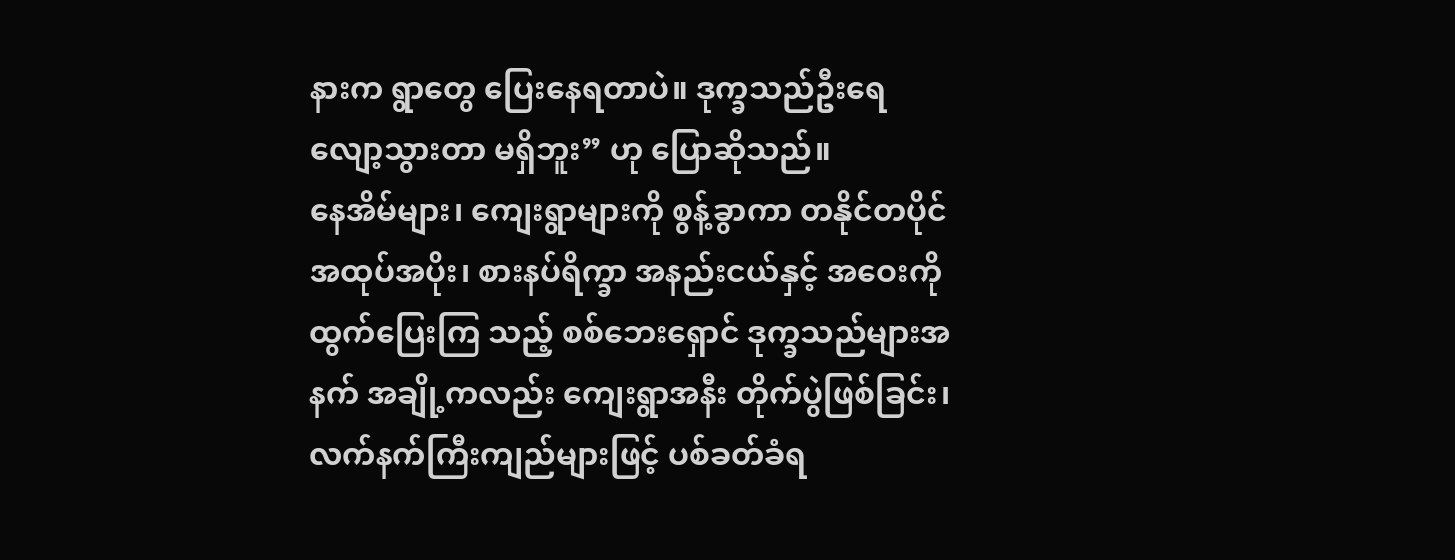နားက ရွာတွေ ပြေးနေရတာပဲ။ ဒုက္ခသည်ဦးရေ လျော့သွားတာ မရှိဘူး” ဟု ပြောဆိုသည်။
နေအိမ်များ၊ ကျေးရွာများကို စွန့်ခွာကာ တနိုင်တပိုင် အထုပ်အပိုး၊ စားနပ်ရိက္ခာ အနည်းငယ်နှင့် အဝေးကို ထွက်ပြေးကြ သည့် စစ်ဘေးရှောင် ဒုက္ခသည်များအနက် အချို့ကလည်း ကျေးရွာအနီး တိုက်ပွဲဖြစ်ခြင်း၊ လက်နက်ကြီးကျည်များဖြင့် ပစ်ခတ်ခံရ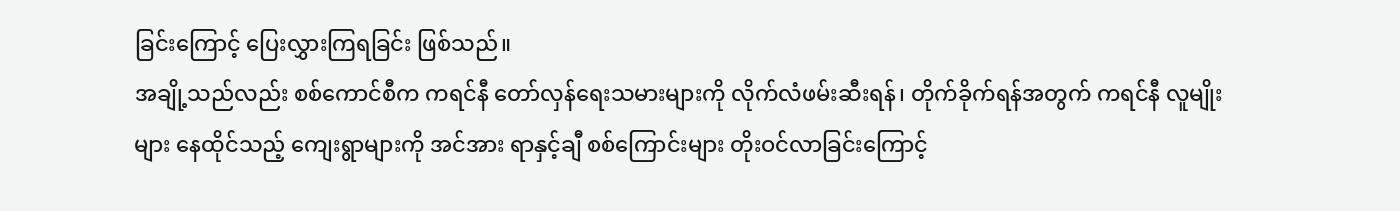ခြင်းကြောင့် ပြေးလွှားကြရခြင်း ဖြစ်သည်။
အချို့သည်လည်း စစ်ကောင်စီက ကရင်နီ တော်လှန်ရေးသမားများကို လိုက်လံဖမ်းဆီးရန်၊ တိုက်ခိုက်ရန်အတွက် ကရင်နီ လူမျိုးများ နေထိုင်သည့် ကျေးရွာများကို အင်အား ရာနှင့်ချီ စစ်ကြောင်းများ တိုးဝင်လာခြင်းကြောင့်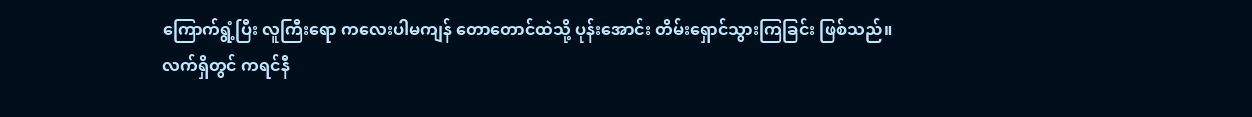ကြောက်ရွံ့ပြီး လူကြီးရော ကလေးပါမကျန် တောတောင်ထဲသို့ ပုန်းအောင်း တိမ်းရှောင်သွားကြခြင်း ဖြစ်သည်။
လက်ရှိတွင် ကရင်နီ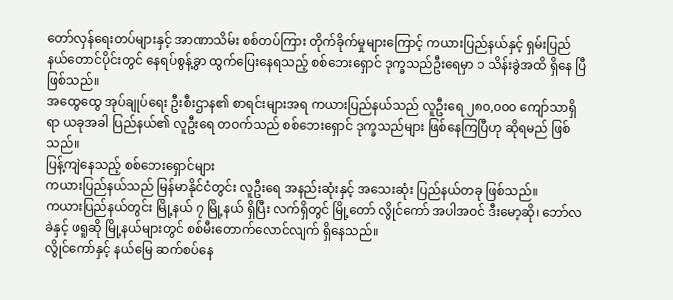တော်လှန်ရေးတပ်များနှင့် အာဏာသိမ်း စစ်တပ်ကြား တိုက်ခိုက်မှုများကြောင့် ကယားပြည်နယ်နှင့် ရှမ်းပြည်နယ်တောင်ပိုင်းတွင် နေရပ်စွန့်ခွာ ထွက်ပြေးနေရသည့် စစ်ဘေးရှောင် ဒုက္ခသည်ဦးရေမှာ ၁ သိန်းခွဲအထိ ရှိနေ ပြီ ဖြစ်သည်။
အထွေထွေ အုပ်ချုပ်ရေး ဦးစီးဌာန၏ စာရင်းများအရ ကယားပြည်နယ်သည် လူဦးရေ ၂၈၀,၀၀၀ ကျော်သာရှိရာ ယခုအခါ ပြည်နယ်၏ လူဦးရေ တဝက်သည် စစ်ဘေးရှောင် ဒုက္ခသည်များ ဖြစ်နေကြပြီဟု ဆိုရမည် ဖြစ်သည်။
ပြန့်ကျဲနေသည့် စစ်ဘေးရှောင်များ
ကယားပြည်နယ်သည် မြန်မာနိုင်ငံတွင်း လူဦးရေ အနည်းဆုံးနှင့် အသေးဆုံး ပြည်နယ်တခု ဖြစ်သည်။
ကယားပြည်နယ်တွင်း မြို့နယ် ၇ မြို့နယ် ရှိပြီး လက်ရှိတွင် မြို့တော် လွိုင်ကော် အပါအဝင် ဒီးမော့ဆို၊ ဘော်လခဲနှင့် ဖရူဆို မြို့နယ်များတွင် စစ်မီးတောက်လောင်လျက် ရှိနေသည်။
လွိုင်ကော်နှင့် နယ်မြေ ဆက်စပ်နေ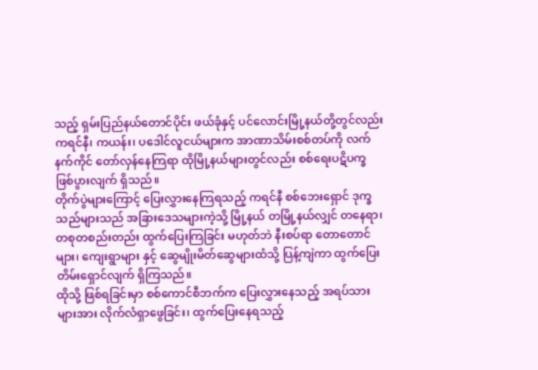သည့် ရှမ်းပြည်နယ်တောင်ပိုင်း ဖယ်ခုံနှင့် ပင်လောင်းမြို့နယ်တို့တွင်လည်း ကရင်နီ၊ ကယန်း၊ ပဒေါင်လူငယ်များက အာဏာသိမ်းစစ်တပ်ကို လက်နက်ကိုင် တော်လှန်နေကြရာ ထိုမြို့နယ်များတွင်လည်း စစ်ရေးပဋိပက္ခ ဖြစ်ပွားလျက် ရှိသည်။
တိုက်ပွဲများကြောင့် ပြေးလွှားနေကြရသည့် ကရင်နီ စစ်ဘေးရှောင် ဒုက္ခသည်များသည် အခြားဒေသများကဲ့သို့ မြို့နယ် တမြို့နယ်လျှင် တနေရာ၊ တစုတစည်းတည်း ထွက်ပြေးကြခြင်း မဟုတ်ဘဲ နီးစပ်ရာ တောတောင်များ၊ ကျေးရွာများ နှင့် ဆွေမျိုးမိတ်ဆွေများထံသို့ ပြန့်ကျဲကာ ထွက်ပြေး တိမ်းရှောင်လျက် ရှိကြသည်။
ထိုသို့ ဖြစ်ရခြင်းမှာ စစ်ကောင်စီဘက်က ပြေးလွှားနေသည့် အရပ်သားများအား လိုက်လံရှာဖွေခြင်း၊ ထွက်ပြေးနေရသည့်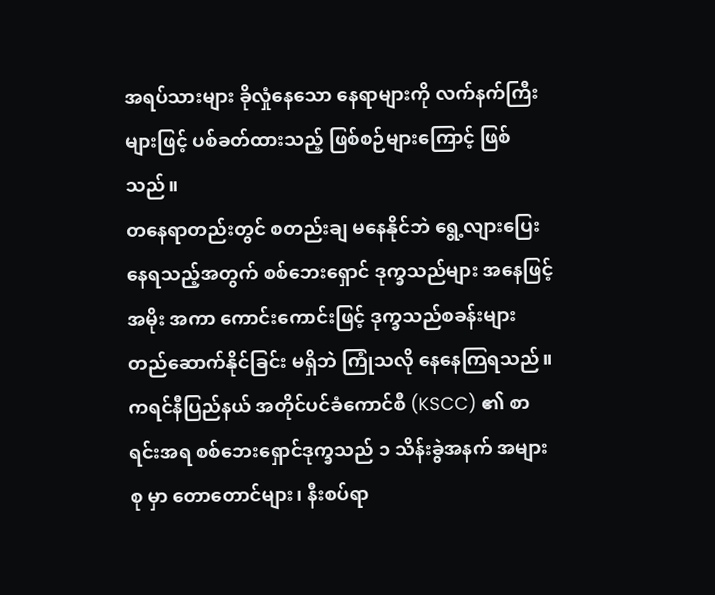အရပ်သားများ ခိုလှုံနေသော နေရာများကို လက်နက်ကြီးများဖြင့် ပစ်ခတ်ထားသည့် ဖြစ်စဉ်များကြောင့် ဖြစ်သည်။
တနေရာတည်းတွင် စတည်းချ မနေနိုင်ဘဲ ရွေ့လျားပြေးနေရသည့်အတွက် စစ်ဘေးရှောင် ဒုက္ခသည်များ အနေဖြင့် အမိုး အကာ ကောင်းကောင်းဖြင့် ဒုက္ခသည်စခန်းများ တည်ဆောက်နိုင်ခြင်း မရှိဘဲ ကြုံသလို နေနေကြရသည်။
ကရင်နီပြည်နယ် အတိုင်ပင်ခံကောင်စီ (KSCC) ၏ စာရင်းအရ စစ်ဘေးရှောင်ဒုက္ခသည် ၁ သိန်းခွဲအနက် အများစု မှာ တောတောင်များ၊ နီးစပ်ရာ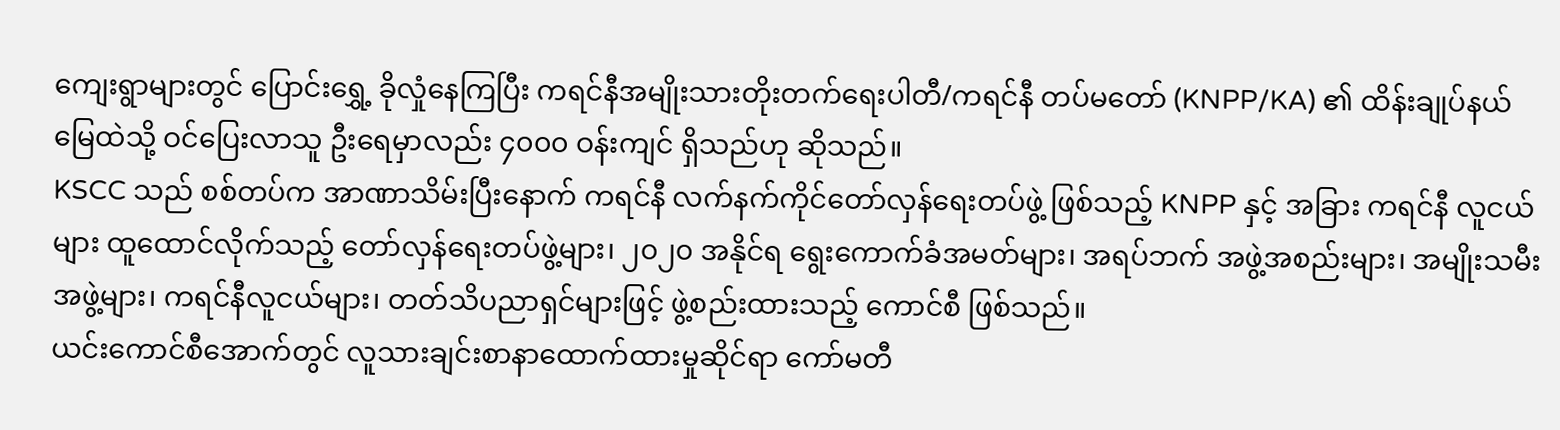ကျေးရွာများတွင် ပြောင်းရွှေ့ ခိုလှုံနေကြပြီး ကရင်နီအမျိုးသားတိုးတက်ရေးပါတီ/ကရင်နီ တပ်မတော် (KNPP/KA) ၏ ထိန်းချုပ်နယ်မြေထဲသို့ ဝင်ပြေးလာသူ ဦးရေမှာလည်း ၄၀၀၀ ဝန်းကျင် ရှိသည်ဟု ဆိုသည်။
KSCC သည် စစ်တပ်က အာဏာသိမ်းပြီးနောက် ကရင်နီ လက်နက်ကိုင်တော်လှန်ရေးတပ်ဖွဲ့ ဖြစ်သည့် KNPP နှင့် အခြား ကရင်နီ လူငယ်များ ထူထောင်လိုက်သည့် တော်လှန်ရေးတပ်ဖွဲ့များ၊ ၂၀၂၀ အနိုင်ရ ရွေးကောက်ခံအမတ်များ၊ အရပ်ဘက် အဖွဲ့အစည်းများ၊ အမျိုးသမီးအဖွဲ့များ၊ ကရင်နီလူငယ်များ၊ တတ်သိပညာရှင်များဖြင့် ဖွဲ့စည်းထားသည့် ကောင်စီ ဖြစ်သည်။
ယင်းကောင်စီအောက်တွင် လူသားချင်းစာနာထောက်ထားမှုဆိုင်ရာ ကော်မတီ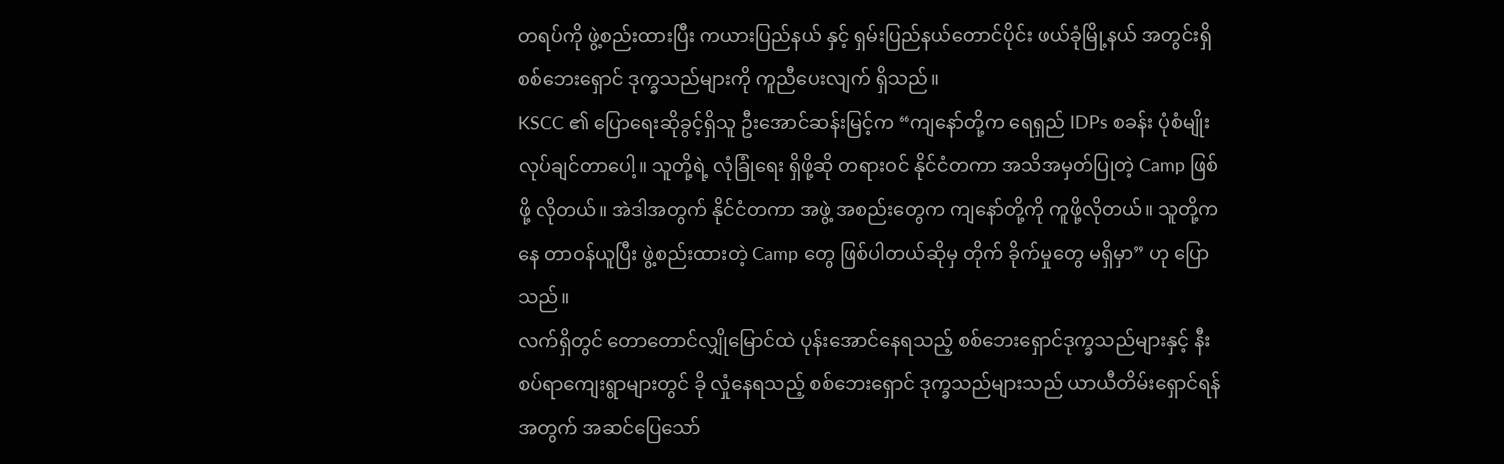တရပ်ကို ဖွဲ့စည်းထားပြီး ကယားပြည်နယ် နှင့် ရှမ်းပြည်နယ်တောင်ပိုင်း ဖယ်ခုံမြို့နယ် အတွင်းရှိ စစ်ဘေးရှောင် ဒုက္ခသည်များကို ကူညီပေးလျက် ရှိသည်။
KSCC ၏ ပြောရေးဆိုခွင့်ရှိသူ ဦးအောင်ဆန်းမြင့်က “ကျနော်တို့က ရေရှည် IDPs စခန်း ပုံစံမျိုး လုပ်ချင်တာပေါ့။ သူတို့ရဲ့ လုံခြုံရေး ရှိဖို့ဆို တရားဝင် နိုင်ငံတကာ အသိအမှတ်ပြုတဲ့ Camp ဖြစ်ဖို့ လိုတယ်။ အဲဒါအတွက် နိုင်ငံတကာ အဖွဲ့ အစည်းတွေက ကျနော်တို့ကို ကူဖို့လိုတယ်။ သူတို့ကနေ တာဝန်ယူပြီး ဖွဲ့စည်းထားတဲ့ Camp တွေ ဖြစ်ပါတယ်ဆိုမှ တိုက် ခိုက်မှုတွေ မရှိမှာ” ဟု ပြောသည်။
လက်ရှိတွင် တောတောင်လျှိုမြောင်ထဲ ပုန်းအောင်နေရသည့် စစ်ဘေးရှောင်ဒုက္ခသည်များနှင့် နီးစပ်ရာကျေးရွာများတွင် ခို လှုံနေရသည့် စစ်ဘေးရှောင် ဒုက္ခသည်များသည် ယာယီတိမ်းရှောင်ရန်အတွက် အဆင်ပြေသော်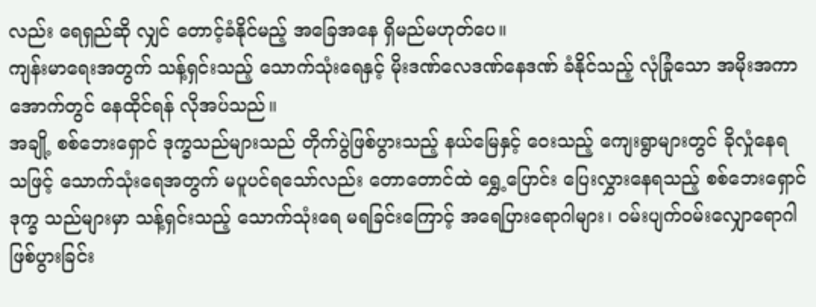လည်း ရေရှည်ဆို လျှင် တောင့်ခံနိုင်မည့် အခြေအနေ ရှိမည်မဟုတ်ပေ။
ကျန်းမာရေးအတွက် သန့်ရှင်းသည့် သောက်သုံးရေနှင့် မိုးဒဏ်လေဒဏ်နေဒဏ် ခံနိုင်သည့် လုံခြုံသော အမိုးအကာ အောက်တွင် နေထိုင်ရန် လိုအပ်သည်။
အချို့ စစ်ဘေးရှောင် ဒုက္ခသည်များသည် တိုက်ပွဲဖြစ်ပွားသည့် နယ်မြေနှင့် ဝေးသည့် ကျေးရွာများတွင် ခိုလှုံနေရ သဖြင့် သောက်သုံးရေအတွက် မပူပင်ရသော်လည်း တောတောင်ထဲ ရွှေ့ပြောင်း ပြေးလွှားနေရသည့် စစ်ဘေးရှောင် ဒုက္ခ သည်များမှာ သန့်ရှင်းသည့် သောက်သုံးရေ မရခြင်းကြောင့် အရေပြားရောဂါများ၊ ဝမ်းပျက်ဝမ်းလျှောရောဂါ ဖြစ်ပွားခြင်း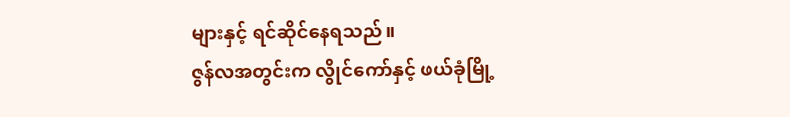များနှင့် ရင်ဆိုင်နေရသည်။
ဇွန်လအတွင်းက လွိုင်ကော်နှင့် ဖယ်ခုံမြို့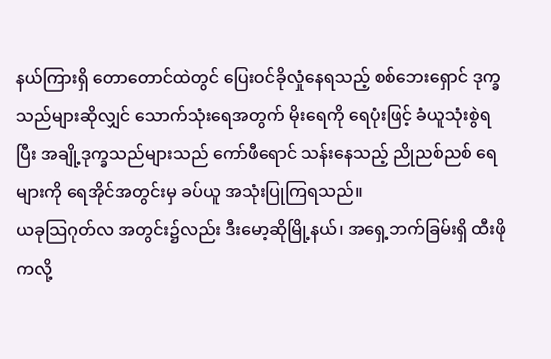နယ်ကြားရှိ တောတောင်ထဲတွင် ပြေးဝင်ခိုလှုံနေရသည့် စစ်ဘေးရှောင် ဒုက္ခ သည်များဆိုလျှင် သောက်သုံးရေအတွက် မိုးရေကို ရေပုံးဖြင့် ခံယူသုံးစွဲရပြီး အချို့ဒုက္ခသည်များသည် ကော်ဖီရောင် သန်းနေသည့် ညိုညစ်ညစ် ရေများကို ရေအိုင်အတွင်းမှ ခပ်ယူ အသုံးပြုကြရသည်။
ယခုသြဂုတ်လ အတွင်း၌လည်း ဒီးမော့ဆိုမြို့နယ်၊ အရှေ့ဘက်ခြမ်းရှိ ထီးဖိုကလို့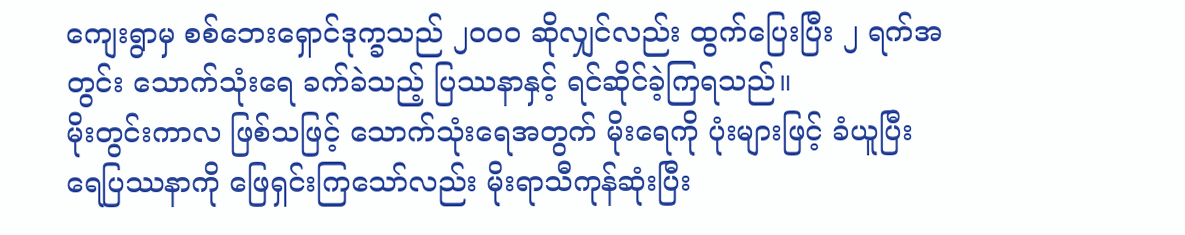ကျေးရွာမှ စစ်ဘေးရှောင်ဒုက္ခသည် ၂၀၀၀ ဆိုလျှင်လည်း ထွက်ပြေးပြီး ၂ ရက်အတွင်း သောက်သုံးရေ ခက်ခဲသည့် ပြဿနာနှင့် ရင်ဆိုင်ခဲ့ကြရသည်။
မိုးတွင်းကာလ ဖြစ်သဖြင့် သောက်သုံးရေအတွက် မိုးရေကို ပုံးများဖြင့် ခံယူပြီး ရေပြဿနာကို ဖြေရှင်းကြသော်လည်း မိုးရာသီကုန်ဆုံးပြီး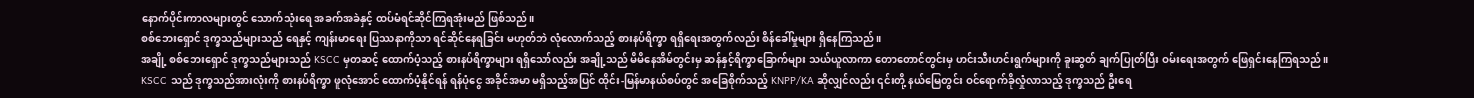နောက်ပိုင်းကာလများတွင် သောက်သုံးရေ အခက်အခဲနှင့် ထပ်မံရင်ဆိုင်ကြရအုံးမည် ဖြစ်သည်။
စစ်ဘေးရှောင် ဒုက္ခသည်များသည် ရေနှင့် ကျန်းမာရေး ပြဿနာကိုသာ ရင်ဆိုင်နေရခြင်း မဟုတ်ဘဲ လုံလောက်သည့် စားနပ်ရိက္ခာ ရရှိရေးအတွက်လည်း စိန်ခေါ်မှုများ ရှိနေကြသည်။
အချို့ စစ်ဘေးရှောင် ဒုက္ခသည်များသည် KSCC မှတဆင့် ထောက်ပံ့သည့် စားနပ်ရိက္ခာများ ရရှိသော်လည်း အချို့သည် မိမိနေအိမ်တွင်းမှ ဆန်နှင့်ရိက္ခာခြောက်များ သယ်ယူလာကာ တောတောင်တွင်းမှ ဟင်းသီးဟင်းရွက်များကို ခူးဆွတ် ချက်ပြုတ်ပြီး ဝမ်းရေးအတွက် ဖြေရှင်းနေကြရသည်။
KSCC သည် ဒုက္ခသည်အားလုံးကို စားနပ်ရိက္ခာ ဖူလုံအောင် ထောက်ပံ့နိုင်ရန် ရန်ပုံငွေ အခိုင်အမာ မရှိသည့်အပြင် ထိုင်း-မြန်မာနယ်စပ်တွင် အခြေစိုက်သည့် KNPP/KA ဆိုလျှင်လည်း ၎င်းတို့ နယ်မြေတွင်း ဝင်ရောက်ခိုလှုံလာသည့် ဒုက္ခသည် ဦးရေ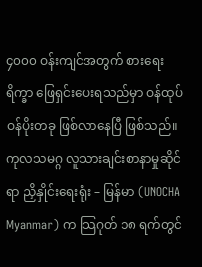၄၀၀၀ ဝန်းကျင်အတွက် စားရေးရိက္ခာ ဖြေရှင်းပေးရသည်မှာ ဝန်ထုပ်ဝန်ပိုးတခု ဖြစ်လာနေပြီ ဖြစ်သည်။
ကုလသမဂ္ဂ လူသားချင်းစာနာမှုဆိုင်ရာ ညှိနှိုင်းရေးရုံး – မြန်မာ (UNOCHA Myanmar) က သြဂုတ် ၁၈ ရက်တွင်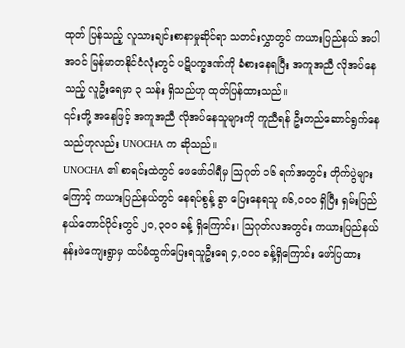ထုတ် ပြန်သည့် လူသားချင်းစာနာမှုဆိုင်ရာ သတင်းလွှာတွင် ကယားပြည်နယ် အပါအဝင် မြန်မာတနိုင်ငံလုံးတွင် ပဋိပက္ခဒဏ်ကို ခံစားနေရပြီး အကူအညီ လိုအပ်နေသည့် လူဦးရေမှာ ၃ သန်း ရှိသည်ဟု ထုတ်ပြန်ထားသည်။
၎င်းတို့ အနေဖြင့် အကူအညီ လိုအပ်နေသူများကို ကူညီရန် ဦးတည်ဆောင်ရွက်နေသည်ဟုလည်း UNOCHA က ဆိုသည်။
UNOCHA ၏ စာရင်းထဲတွင် ဖေဖော်ဝါရီမှ သြဂုတ် ၁၆ ရက်အတွင်း တိုက်ပွဲများကြောင့် ကယားပြည်နယ်တွင် နေရပ်စွန့် ခွာ ပြေးနေရသူ ၈၆,၀၀၀ ရှိပြီး ရှမ်းပြည်နယ်တောင်ပိုင်းတွင် ၂၀,၃၀၀ ခန့် ရှိကြောင်း၊ သြဂုတ်လအတွင်း ကယားပြည်နယ် နန်းဖဲကျေးရွာမှ ထပ်မံထွက်ပြေးရသူဦးရေ ၄,၀၀၀ ခန့်ရှိကြောင်း ဖော်ပြထား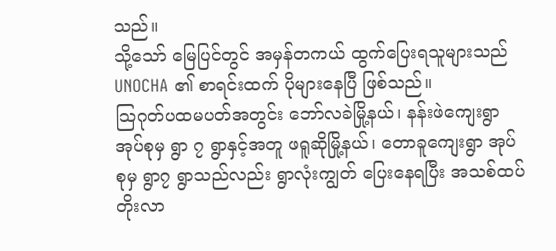သည်။
သို့သော် မြေပြင်တွင် အမှန်တကယ် ထွက်ပြေးရသူများသည် UNOCHA ၏ စာရင်းထက် ပိုများနေပြီ ဖြစ်သည်။
သြဂုတ်ပထမပတ်အတွင်း ဘော်လခဲမြို့နယ်၊ နန်းဖဲကျေးရွာအုပ်စုမှ ရွာ ၇ ရွာနှင့်အတူ ဖရူဆိုမြို့နယ်၊ တောခူကျေးရွာ အုပ်စုမှ ရွာ၇ ရွာသည်လည်း ရွာလုံးကျွတ် ပြေးနေရပြီး အသစ်ထပ်တိုးလာ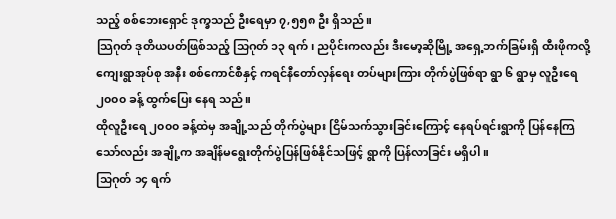သည့် စစ်ဘေးရှောင် ဒုက္ခသည် ဦးရေမှာ ၇,၅၅၈ ဦး ရှိသည်။
သြဂုတ် ဒုတိယပတ်ဖြစ်သည့် သြဂုတ် ၁၃ ရက်၊ ညပိုင်းကလည်း ဒီးမော့ဆိုမြို့ အရှေ့ဘက်ခြမ်းရှိ ထီးဖိုကလို့ ကျေးရွာအုပ်စု အနီး စစ်ကောင်စီနှင့် ကရင်နီတော်လှန်ရေး တပ်များကြား တိုက်ပွဲဖြစ်ရာ ရွာ ၆ ရွာမှ လူဦးရေ ၂၀၀၀ ခန့် ထွက်ပြေး နေရ သည်။
ထိုလူဦးရေ ၂၀၀၀ ခန့်ထဲမှ အချို့သည် တိုက်ပွဲများ ငြိမ်သက်သွားခြင်းကြောင့် နေရပ်ရင်းရွာကို ပြန်နေကြသော်လည်း အချို့က အချိန်မရွေးတိုက်ပွဲပြန်ဖြစ်နိုင်သဖြင့် ရွာကို ပြန်လာခြင်း မရှိပါ။
သြဂုတ် ၁၄ ရက်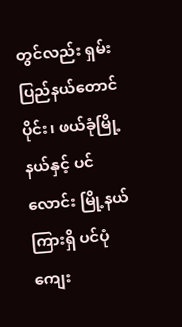တွင်လည်း ရှမ်းပြည်နယ်တောင်ပိုင်း၊ ဖယ်ခုံမြို့နယ်နှင့် ပင်လောင်း မြို့နယ်ကြားရှိ ပင်ပုံ ကျေး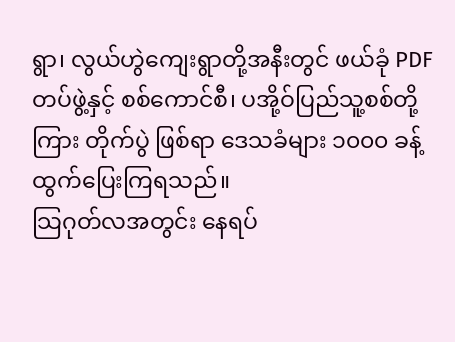ရွာ၊ လွယ်ဟွဲကျေးရွာတို့အနီးတွင် ဖယ်ခုံ PDF တပ်ဖွဲ့နှင့် စစ်ကောင်စီ၊ ပအို့ဝ်ပြည်သူ့စစ်တို့ကြား တိုက်ပွဲ ဖြစ်ရာ ဒေသခံများ ၁၀၀၀ ခန့် ထွက်ပြေးကြရသည်။
သြဂုတ်လအတွင်း နေရပ်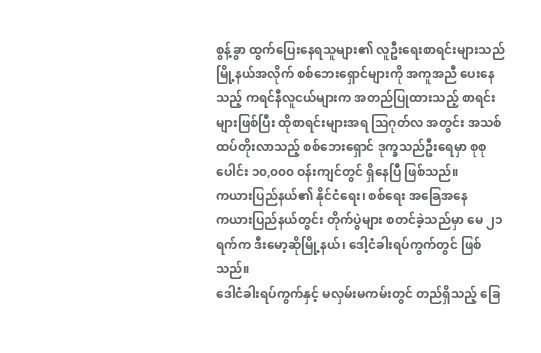စွန့်ခွာ ထွက်ပြေးနေရသူများ၏ လူဦးရေးစာရင်းများသည် မြို့နယ်အလိုက် စစ်ဘေးရှောင်များကို အကူအညီ ပေးနေသည့် ကရင်နီလူငယ်များက အတည်ပြုထားသည့် စာရင်းများဖြစ်ပြီး ထိုစာရင်းများအရ သြဂုတ်လ အတွင်း အသစ်ထပ်တိုးလာသည့် စစ်ဘေးရှောင် ဒုက္ခသည်ဦးရေမှာ စုစုပေါင်း ၁၀,၀၀၀ ဝန်းကျင်တွင် ရှိနေပြီ ဖြစ်သည်။
ကယားပြည်နယ်၏ နိုင်ငံရေး၊ စစ်ရေး အခြေအနေ
ကယားပြည်နယ်တွင်း တိုက်ပွဲများ စတင်ခဲ့သည်မှာ မေ ၂၁ ရက်က ဒီးမော့ဆိုမြို့နယ်၊ ဒေါ့ငံခါးရပ်ကွက်တွင် ဖြစ်သည်။
ဒေါငံခါးရပ်ကွက်နှင့် မလှမ်းမကမ်းတွင် တည်ရှိသည့် ခြေ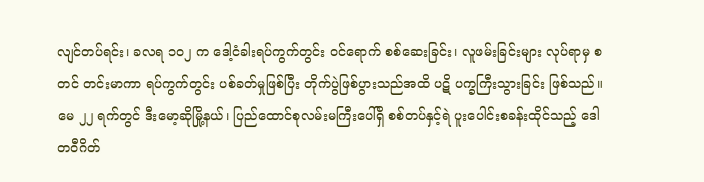လျင်တပ်ရင်း၊ ခလရ ၁၀၂ က ဒေါ့ငံခါးရပ်ကွက်တွင်း ဝင်ရောက် စစ်ဆေးခြင်း၊ လူဖမ်းခြင်းများ လုပ်ရာမှ စတင် တင်းမာကာ ရပ်ကွက်တွင်း ပစ်ခတ်မှုဖြစ်ပြီး တိုက်ပွဲဖြစ်ပွားသည်အထိ ပဋိ ပက္ခကြီးသွားခြင်း ဖြစ်သည်။
မေ ၂၂ ရက်တွင် ဒီးမော့ဆိုမြို့နယ်၊ ပြည်ထောင်စုလမ်းမကြီးပေါ်ရှိ စစ်တပ်နှင့်ရဲ ပူးပေါင်းစခန်းထိုင်သည့် ဒေါတဝီဂိတ်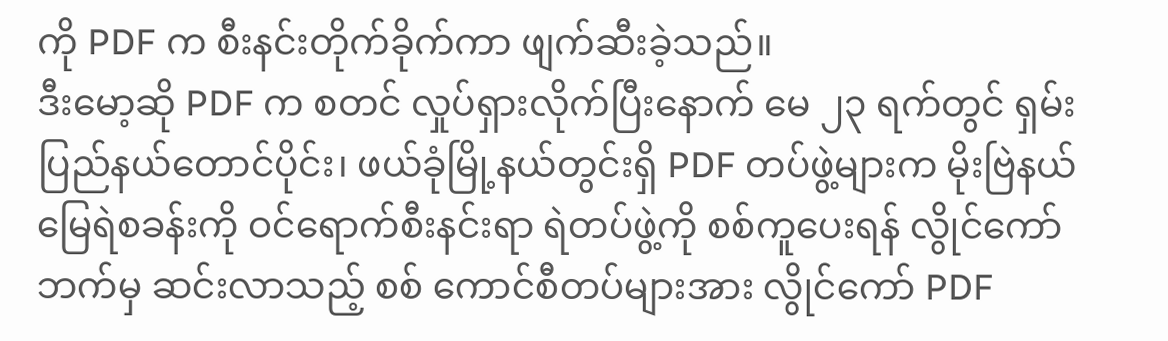ကို PDF က စီးနင်းတိုက်ခိုက်ကာ ဖျက်ဆီးခဲ့သည်။
ဒီးမော့ဆို PDF က စတင် လှုပ်ရှားလိုက်ပြီးနောက် မေ ၂၃ ရက်တွင် ရှမ်းပြည်နယ်တောင်ပိုင်း၊ ဖယ်ခုံမြို့နယ်တွင်းရှိ PDF တပ်ဖွဲ့များက မိုးဗြဲနယ်မြေရဲစခန်းကို ဝင်ရောက်စီးနင်းရာ ရဲတပ်ဖွဲ့ကို စစ်ကူပေးရန် လွိုင်ကော်ဘက်မှ ဆင်းလာသည့် စစ် ကောင်စီတပ်များအား လွိုင်ကော် PDF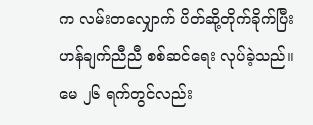က လမ်းတလျှောက် ပိတ်ဆို့တိုက်ခိုက်ပြီး ဟန်ချက်ညီညီ စစ်ဆင်ရေး လုပ်ခဲ့သည်။
မေ ၂၆ ရက်တွင်လည်း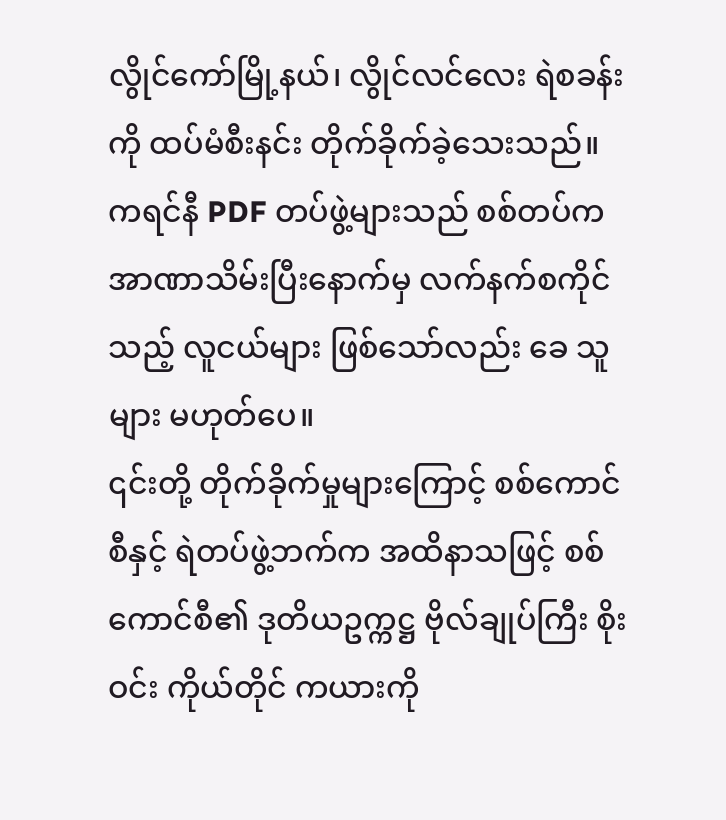လွိုင်ကော်မြို့နယ်၊ လွိုင်လင်လေး ရဲစခန်းကို ထပ်မံစီးနင်း တိုက်ခိုက်ခဲ့သေးသည်။
ကရင်နီ PDF တပ်ဖွဲ့များသည် စစ်တပ်က အာဏာသိမ်းပြီးနောက်မှ လက်နက်စကိုင်သည့် လူငယ်များ ဖြစ်သော်လည်း ခေ သူများ မဟုတ်ပေ။
၎င်းတို့ တိုက်ခိုက်မှုများကြောင့် စစ်ကောင်စီနှင့် ရဲတပ်ဖွဲ့ဘက်က အထိနာသဖြင့် စစ်ကောင်စီ၏ ဒုတိယဥက္ကဋ္ဌ ဗိုလ်ချုပ်ကြီး စိုးဝင်း ကိုယ်တိုင် ကယားကို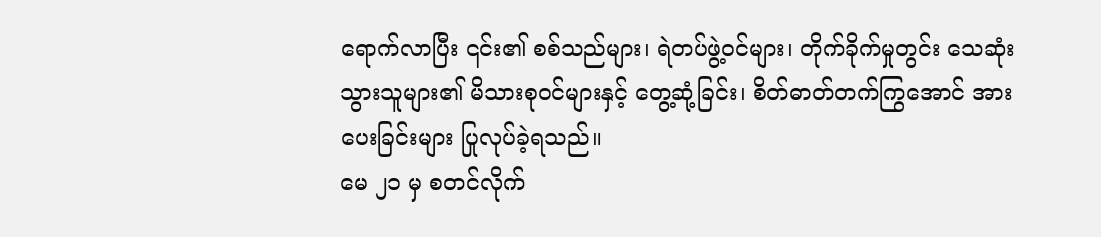ရောက်လာပြီး ၎င်း၏ စစ်သည်များ၊ ရဲတပ်ဖွဲ့ဝင်များ၊ တိုက်ခိုက်မှုတွင်း သေဆုံးသွားသူများ၏ မိသားစုဝင်များနှင့် တွေ့ဆုံ့ခြင်း၊ စိတ်ဓာတ်တက်ကြွအောင် အားပေးခြင်းများ ပြုလုပ်ခဲ့ရသည်။
မေ ၂၁ မှ စတင်လိုက်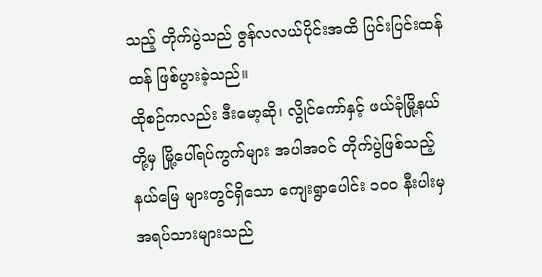သည့် တိုက်ပွဲသည် ဇွန်လလယ်ပိုင်းအထိ ပြင်းပြင်းထန်ထန် ဖြစ်ပွားခဲ့သည်။
ထိုစဉ်ကလည်း ဒီးမော့ဆို၊ လွိုင်ကော်နှင့် ဖယ်ခုံမြို့နယ်တို့မှ မြို့ပေါ်ရပ်ကွက်များ အပါအဝင် တိုက်ပွဲဖြစ်သည့် နယ်မြေ များတွင်ရှိသော ကျေးရွာပေါင်း ၁၀၀ နီးပါးမှ အရပ်သားများသည်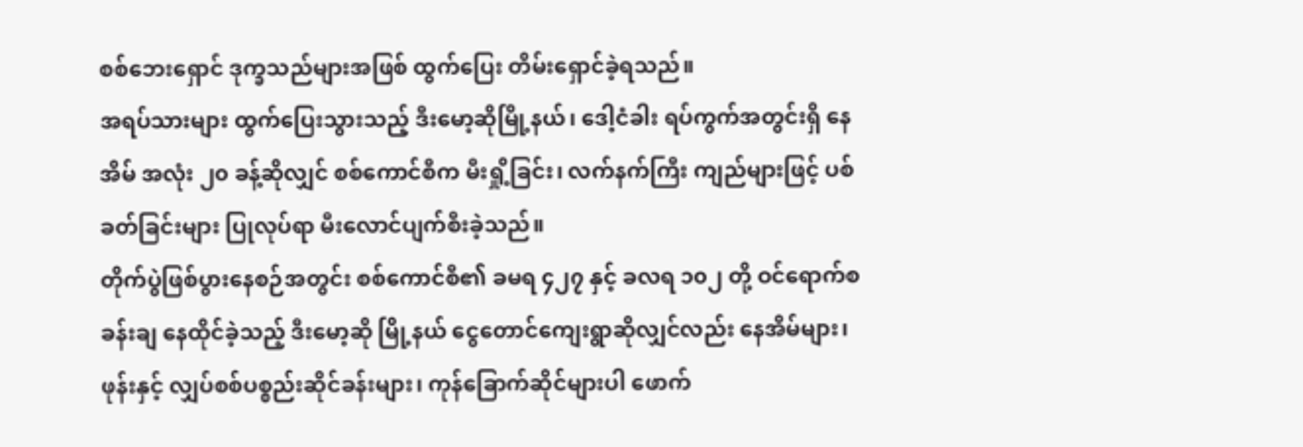စစ်ဘေးရှောင် ဒုက္ခသည်များအဖြစ် ထွက်ပြေး တိမ်းရှောင်ခဲ့ရသည်။
အရပ်သားများ ထွက်ပြေးသွားသည့် ဒီးမော့ဆိုမြို့နယ်၊ ဒေါ့ငံခါး ရပ်ကွက်အတွင်းရှိ နေအိမ် အလုံး ၂၀ ခန့်ဆိုလျှင် စစ်ကောင်စီက မီးရှို့ခြင်း၊ လက်နက်ကြီး ကျည်များဖြင့် ပစ်ခတ်ခြင်းများ ပြုလုပ်ရာ မီးလောင်ပျက်စီးခဲ့သည်။
တိုက်ပွဲဖြစ်ပွားနေစဉ်အတွင်း စစ်ကောင်စီ၏ ခမရ ၄၂၇ နှင့် ခလရ ၁၀၂ တို့ ဝင်ရောက်စခန်းချ နေထိုင်ခဲ့သည့် ဒီးမော့ဆို မြို့နယ် ငွေတောင်ကျေးရွာဆိုလျှင်လည်း နေအိမ်များ၊ ဖုန်းနှင့် လျှပ်စစ်ပစ္စည်းဆိုင်ခန်းများ၊ ကုန်ခြောက်ဆိုင်များပါ ဖောက်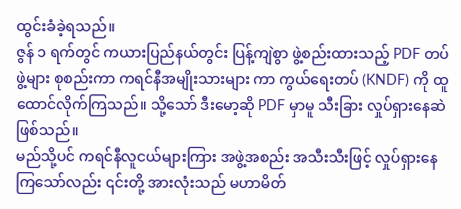ထွင်းခံခဲ့ရသည်။
ဇွန် ၁ ရက်တွင် ကယားပြည်နယ်တွင်း ပြန့်ကျဲစွာ ဖွဲ့စည်းထားသည့် PDF တပ်ဖွဲ့များ စုစည်းကာ ကရင်နီအမျိုးသားများ ကာ ကွယ်ရေးတပ် (KNDF) ကို ထူထောင်လိုက်ကြသည်။ သို့သော် ဒီးမော့ဆို PDF မှာမူ သီးခြား လှုပ်ရှားနေဆဲ ဖြစ်သည်။
မည်သို့ပင် ကရင်နီလူငယ်များကြား အဖွဲ့အစည်း အသီးသီးဖြင့် လှုပ်ရှားနေကြသော်လည်း ၎င်းတို့ အားလုံးသည် မဟာမိတ်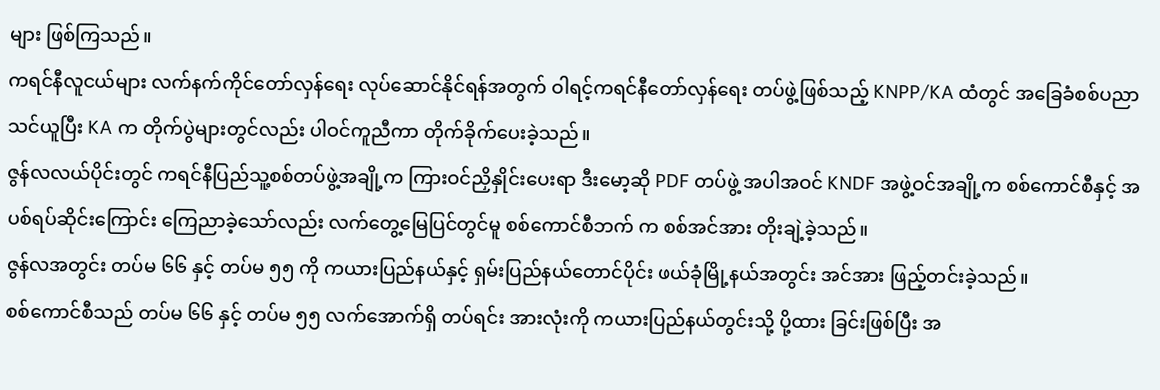များ ဖြစ်ကြသည်။
ကရင်နီလူငယ်များ လက်နက်ကိုင်တော်လှန်ရေး လုပ်ဆောင်နိုင်ရန်အတွက် ဝါရင့်ကရင်နီတော်လှန်ရေး တပ်ဖွဲ့ဖြစ်သည့် KNPP/KA ထံတွင် အခြေခံစစ်ပညာ သင်ယူပြီး KA က တိုက်ပွဲများတွင်လည်း ပါဝင်ကူညီကာ တိုက်ခိုက်ပေးခဲ့သည်။
ဇွန်လလယ်ပိုင်းတွင် ကရင်နီပြည်သူ့စစ်တပ်ဖွဲ့အချို့က ကြားဝင်ညှိနှိုင်းပေးရာ ဒီးမော့ဆို PDF တပ်ဖွဲ့ အပါအဝင် KNDF အဖွဲ့ဝင်အချို့က စစ်ကောင်စီနှင့် အပစ်ရပ်ဆိုင်းကြောင်း ကြေညာခဲ့သော်လည်း လက်တွေ့မြေပြင်တွင်မူ စစ်ကောင်စီဘက် က စစ်အင်အား တိုးချဲ့ခဲ့သည်။
ဇွန်လအတွင်း တပ်မ ၆၆ နှင့် တပ်မ ၅၅ ကို ကယားပြည်နယ်နှင့် ရှမ်းပြည်နယ်တောင်ပိုင်း ဖယ်ခုံမြို့နယ်အတွင်း အင်အား ဖြည့်တင်းခဲ့သည်။
စစ်ကောင်စီသည် တပ်မ ၆၆ နှင့် တပ်မ ၅၅ လက်အောက်ရှိ တပ်ရင်း အားလုံးကို ကယားပြည်နယ်တွင်းသို့ ပို့ထား ခြင်းဖြစ်ပြီး အ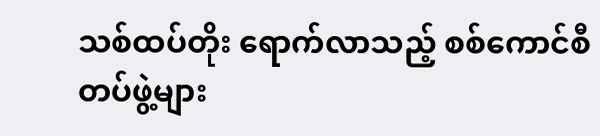သစ်ထပ်တိုး ရောက်လာသည့် စစ်ကောင်စီတပ်ဖွဲ့များ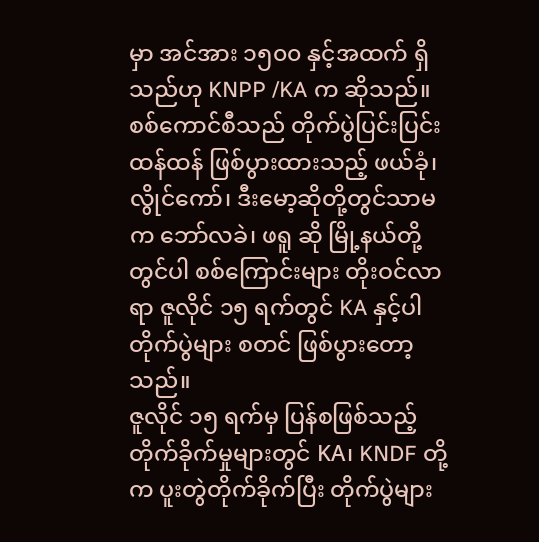မှာ အင်အား ၁၅၀၀ နှင့်အထက် ရှိသည်ဟု KNPP /KA က ဆိုသည်။
စစ်ကောင်စီသည် တိုက်ပွဲပြင်းပြင်းထန်ထန် ဖြစ်ပွားထားသည့် ဖယ်ခုံ၊ လွိုင်ကော်၊ ဒီးမော့ဆိုတို့တွင်သာမက ဘော်လခဲ၊ ဖရူ ဆို မြို့နယ်တို့တွင်ပါ စစ်ကြောင်းများ တိုးဝင်လာရာ ဇူလိုင် ၁၅ ရက်တွင် KA နှင့်ပါ တိုက်ပွဲများ စတင် ဖြစ်ပွားတော့သည်။
ဇူလိုင် ၁၅ ရက်မှ ပြန်စဖြစ်သည့် တိုက်ခိုက်မှုများတွင် KA၊ KNDF တို့က ပူးတွဲတိုက်ခိုက်ပြီး တိုက်ပွဲများ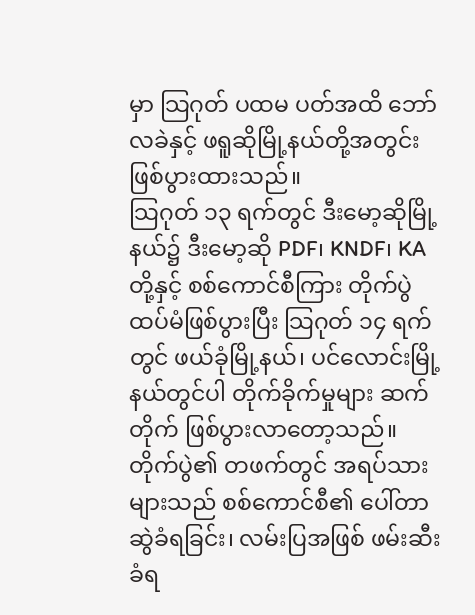မှာ သြဂုတ် ပထမ ပတ်အထိ ဘော်လခဲနှင့် ဖရူဆိုမြို့နယ်တို့အတွင်း ဖြစ်ပွားထားသည်။
သြဂုတ် ၁၃ ရက်တွင် ဒီးမော့ဆိုမြို့နယ်၌ ဒီးမော့ဆို PDF၊ KNDF၊ KA တို့နှင့် စစ်ကောင်စီကြား တိုက်ပွဲထပ်မံဖြစ်ပွားပြီး သြဂုတ် ၁၄ ရက်တွင် ဖယ်ခုံမြို့နယ်၊ ပင်လောင်းမြို့နယ်တွင်ပါ တိုက်ခိုက်မှုများ ဆက်တိုက် ဖြစ်ပွားလာတော့သည်။
တိုက်ပွဲ၏ တဖက်တွင် အရပ်သားများသည် စစ်ကောင်စီ၏ ပေါ်တာဆွဲခံရခြင်း၊ လမ်းပြအဖြစ် ဖမ်းဆီးခံရ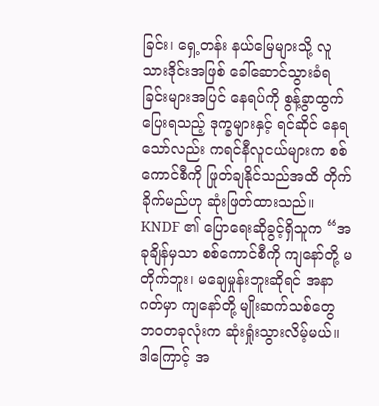ခြင်း၊ ရှေ့တန်း နယ်မြေများသို့ လူသားဒိုင်းအဖြစ် ခေါ်ဆောင်သွားခံရခြင်းများအပြင် နေရပ်ကို စွန့်ခွာထွက်ပြေးရသည့် ဒုက္ခများနှင့် ရင်ဆိုင် နေရသော်လည်း ကရင်နီလူငယ်များက စစ်ကောင်စီကို ဖြုတ်ချနိုင်သည်အထိ တိုက်ခိုက်မည်ဟု ဆုံးဖြတ်ထားသည်။
KNDF ၏ ပြောရေးဆိုခွင့်ရှိသူက “အခုချိန်မှသာ စစ်ကောင်စီကို ကျနော်တို့ မတိုက်ဘူး၊ မချေမှုန်းဘူးဆိုရင် အနာဂတ်မှာ ကျနော်တို့ မျိုးဆက်သစ်တွေ ဘဝတခုလုံးက ဆုံးရှုံးသွားလိမ့်မယ်။ ဒါကြောင့် အ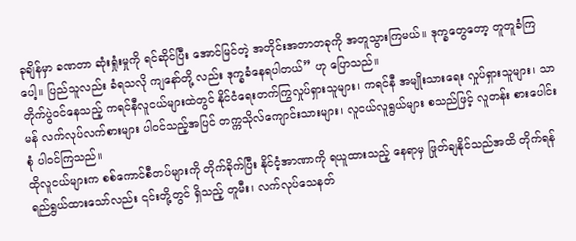ခုချိန်မှာ ခဏတာ ဆုံးရှုံးမှုကို ရင်ဆိုင်ပြီး အောင်မြင်တဲ့ အတိုင်းအတာတခုကို အတူသွားကြမယ်။ ဒုက္ခတွေတော့ တူတူခံကြပေါ့။ ပြည်သူလည်း ခံရသလို ကျနော်တို့ လည်း ဒုက္ခခံနေရပါတယ်” ဟု ပြောသည်။
တိုက်ပွဲဝင်နေသည့် ကရင်နီလူငယ်များထဲတွင် နိုင်ငံရေးတက်ကြွလှုပ်ရှားသူများ၊ ကရင်နီ အမျိုးသားရေး လှုပ်ရှားသူများ၊ သာမန် လက်လုပ်လက်စားများ ပါဝင်သည့်အပြင် တက္ကသိုလ်ကျောင်းသားများ၊ လူငယ်လူရွယ်များ စသည်ဖြင့် လူတန်း စားပေါင်းစုံ ပါဝင်ကြသည်။
ထိုလူငယ်များက စစ်ကောင်စီတပ်များကို တိုက်ခိုက်ပြီး နိုင်ငံ့အာဏာကို ရယူထားသည့် နေရာမှ ဖြုတ်ချနိုင်သည်အထိ တိုက်ရန် ရည်ရွယ်ထားသော်လည်း ၎င်းတို့တွင် ရှိသည့် တူမီး၊ လက်လုပ်သေနတ်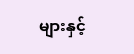များနှင့်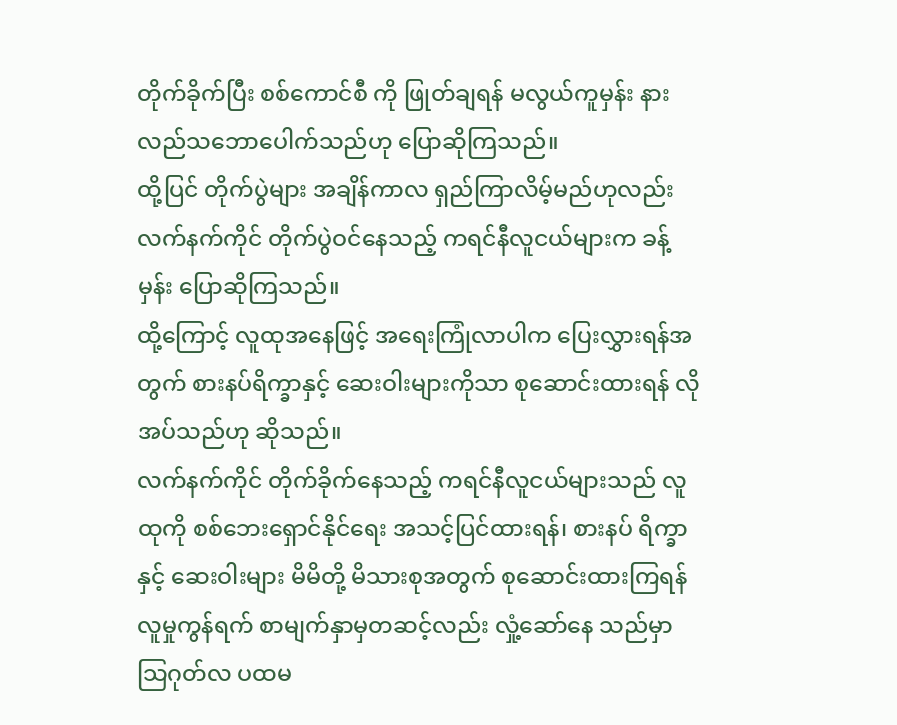တိုက်ခိုက်ပြီး စစ်ကောင်စီ ကို ဖြုတ်ချရန် မလွယ်ကူမှန်း နားလည်သဘောပေါက်သည်ဟု ပြောဆိုကြသည်။
ထို့ပြင် တိုက်ပွဲများ အချိန်ကာလ ရှည်ကြာလိမ့်မည်ဟုလည်း လက်နက်ကိုင် တိုက်ပွဲဝင်နေသည့် ကရင်နီလူငယ်များက ခန့်မှန်း ပြောဆိုကြသည်။
ထို့ကြောင့် လူထုအနေဖြင့် အရေးကြုံလာပါက ပြေးလွှားရန်အတွက် စားနပ်ရိက္ခာနှင့် ဆေးဝါးများကိုသာ စုဆောင်းထားရန် လိုအပ်သည်ဟု ဆိုသည်။
လက်နက်ကိုင် တိုက်ခိုက်နေသည့် ကရင်နီလူငယ်များသည် လူထုကို စစ်ဘေးရှောင်နိုင်ရေး အသင့်ပြင်ထားရန်၊ စားနပ် ရိက္ခာနှင့် ဆေးဝါးများ မိမိတို့ မိသားစုအတွက် စုဆောင်းထားကြရန် လူမှုကွန်ရက် စာမျက်နှာမှတဆင့်လည်း လှုံ့ဆော်နေ သည်မှာ သြဂုတ်လ ပထမ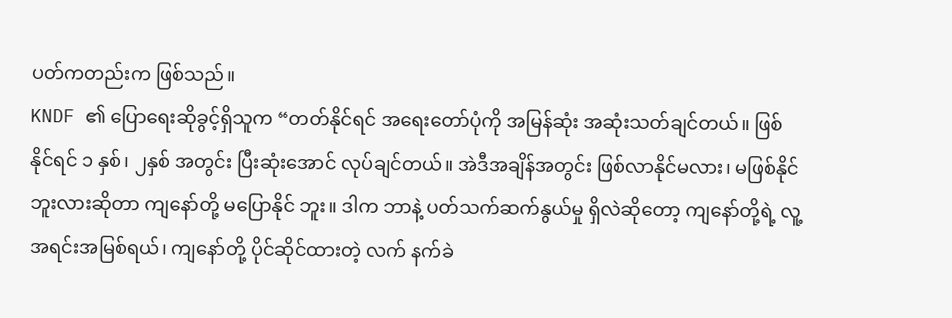ပတ်ကတည်းက ဖြစ်သည်။
KNDF ၏ ပြောရေးဆိုခွင့်ရှိသူက “တတ်နိုင်ရင် အရေးတော်ပုံကို အမြန်ဆုံး အဆုံးသတ်ချင်တယ်။ ဖြစ်နိုင်ရင် ၁ နှစ်၊ ၂နှစ် အတွင်း ပြီးဆုံးအောင် လုပ်ချင်တယ်။ အဲဒီအချိန်အတွင်း ဖြစ်လာနိုင်မလား၊ မဖြစ်နိုင်ဘူးလားဆိုတာ ကျနော်တို့ မပြောနိုင် ဘူး။ ဒါက ဘာနဲ့ ပတ်သက်ဆက်နွယ်မှု ရှိလဲဆိုတော့ ကျနော်တို့ရဲ့ လူ့အရင်းအမြစ်ရယ်၊ ကျနော်တို့ ပိုင်ဆိုင်ထားတဲ့ လက် နက်ခဲ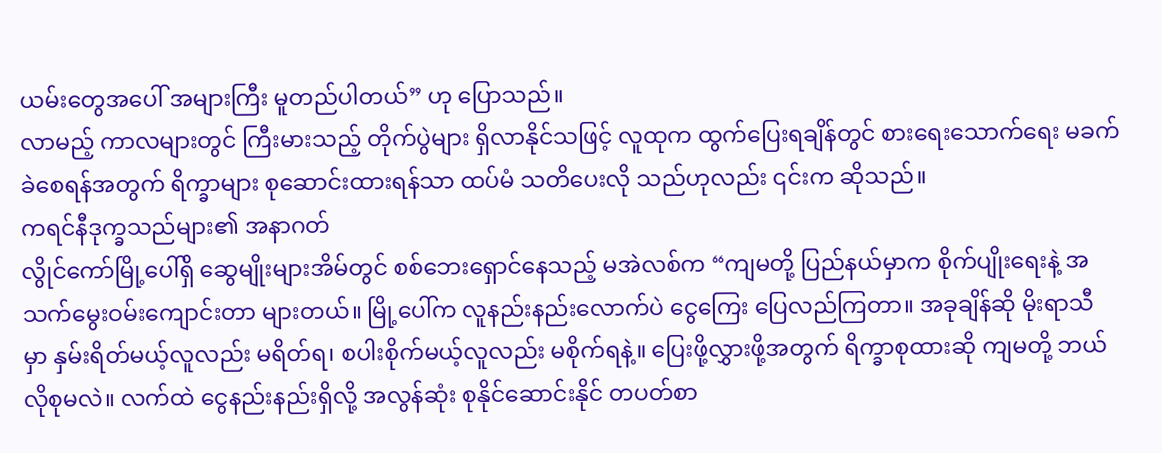ယမ်းတွေအပေါ် အများကြီး မူတည်ပါတယ်” ဟု ပြောသည်။
လာမည့် ကာလများတွင် ကြီးမားသည့် တိုက်ပွဲများ ရှိလာနိုင်သဖြင့် လူထုက ထွက်ပြေးရချိန်တွင် စားရေးသောက်ရေး မခက်ခဲစေရန်အတွက် ရိက္ခာများ စုဆောင်းထားရန်သာ ထပ်မံ သတိပေးလို သည်ဟုလည်း ၎င်းက ဆိုသည်။
ကရင်နီဒုက္ခသည်များ၏ အနာဂတ်
လွိုင်ကော်မြို့ပေါ်ရှိ ဆွေမျိုးများအိမ်တွင် စစ်ဘေးရှောင်နေသည့် မအဲလစ်က “ကျမတို့ ပြည်နယ်မှာက စိုက်ပျိုးရေးနဲ့ အသက်မွေးဝမ်းကျောင်းတာ များတယ်။ မြို့ပေါ်က လူနည်းနည်းလောက်ပဲ ငွေကြေး ပြေလည်ကြတာ။ အခုချိန်ဆို မိုးရာသီ မှာ နှမ်းရိတ်မယ့်လူလည်း မရိတ်ရ၊ စပါးစိုက်မယ့်လူလည်း မစိုက်ရနဲ့။ ပြေးဖို့လွှားဖို့အတွက် ရိက္ခာစုထားဆို ကျမတို့ ဘယ် လိုစုမလဲ။ လက်ထဲ ငွေနည်းနည်းရှိလို့ အလွန်ဆုံး စုနိုင်ဆောင်းနိုင် တပတ်စာ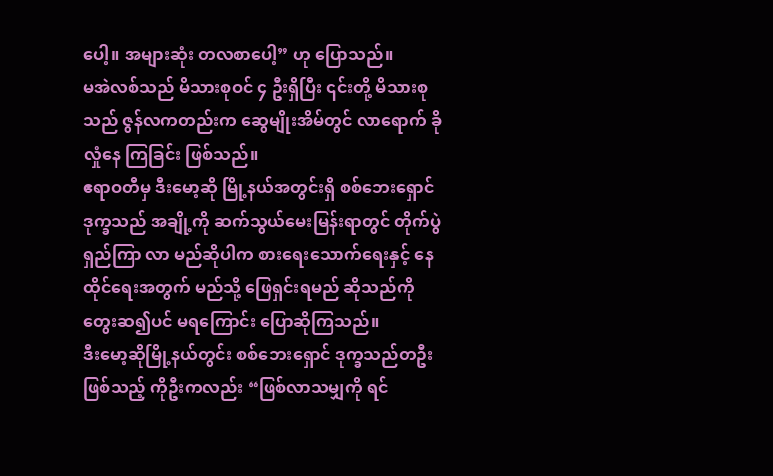ပေါ့။ အများဆုံး တလစာပေါ့” ဟု ပြောသည်။
မအဲလစ်သည် မိသားစုဝင် ၄ ဦးရှိပြီး ၎င်းတို့ မိသားစုသည် ဇွန်လကတည်းက ဆွေမျိုးအိမ်တွင် လာရောက် ခိုလှုံနေ ကြခြင်း ဖြစ်သည်။
ဧရာဝတီမှ ဒီးမော့ဆို မြို့နယ်အတွင်းရှိ စစ်ဘေးရှောင်ဒုက္ခသည် အချို့ကို ဆက်သွယ်မေးမြန်းရာတွင် တိုက်ပွဲရှည်ကြာ လာ မည်ဆိုပါက စားရေးသောက်ရေးနှင့် နေထိုင်ရေးအတွက် မည်သို့ ဖြေရှင်းရမည် ဆိုသည်ကို တွေးဆ၍ပင် မရကြောင်း ပြောဆိုကြသည်။
ဒီးမော့ဆိုမြို့နယ်တွင်း စစ်ဘေးရှောင် ဒုက္ခသည်တဦး ဖြစ်သည့် ကိုဦးကလည်း “ဖြစ်လာသမျှကို ရင်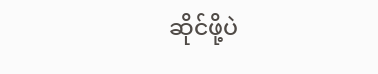ဆိုင်ဖို့ပဲ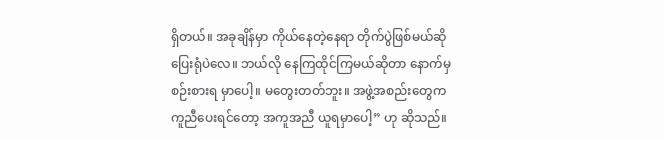ရှိတယ်။ အခုချိန်မှာ ကိုယ်နေတဲ့နေရာ တိုက်ပွဲဖြစ်မယ်ဆို ပြေးရုံပဲလေ။ ဘယ်လို နေကြထိုင်ကြမယ်ဆိုတာ နောက်မှ စဉ်းစားရ မှာပေါ့။ မတွေးတတ်ဘူး။ အဖွဲ့အစည်းတွေက ကူညီပေးရင်တော့ အကူအညီ ယူရမှာပေါ့” ဟု ဆိုသည်။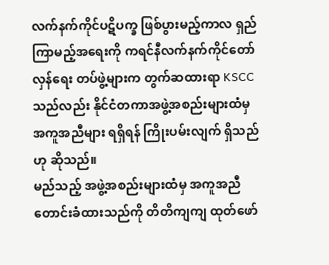လက်နက်ကိုင်ပဋိပက္ခ ဖြစ်ပွားမည့်ကာလ ရှည်ကြာမည့်အရေးကို ကရင်နီလက်နက်ကိုင်တော်လှန်ရေး တပ်ဖွဲ့များက တွက်ဆထားရာ KSCC သည်လည်း နိုင်ငံတကာအဖွဲ့အစည်းများထံမှ အကူအညီများ ရရှိရန် ကြိုးပမ်းလျက် ရှိသည်ဟု ဆိုသည်။
မည်သည့် အဖွဲ့အစည်းများထံမှ အကူအညီ တောင်းခံထားသည်ကို တိတိကျကျ ထုတ်ဖော်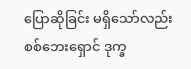ပြောဆိုခြင်း မရှိသော်လည်း စစ်ဘေးရှောင် ဒုက္ခ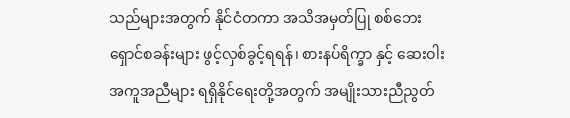သည်များအတွက် နိုင်ငံတကာ အသိအမှတ်ပြု စစ်ဘေးရှောင်စခန်းများ ဖွင့်လှစ်ခွင့်ရရန်၊ စားနပ်ရိက္ခာ နှင့် ဆေးဝါး အကူအညီများ ရရှိနိုင်ရေးတို့အတွက် အမျိုးသားညီညွတ်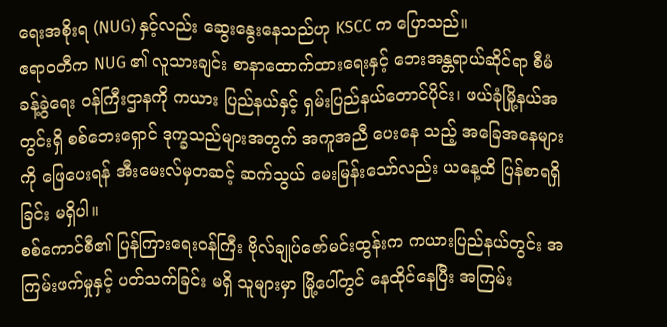ရေးအစိုးရ (NUG) နှင့်လည်း ဆွေးနွေးနေသည်ဟု KSCC က ပြောသည်။
ဧရာဝတီက NUG ၏ လူသားချင်း စာနာထောက်ထားရေးနှင့် ဘေးအန္တရာယ်ဆိုင်ရာ စီမံခန့်ခွဲရေး ဝန်ကြီးဌာနကို ကယား ပြည်နယ်နှင့် ရှမ်းပြည်နယ်တောင်ပိုင်း၊ ဖယ်ခုံမြို့နယ်အတွင်းရှိ စစ်ဘေးရှောင် ဒုက္ခသည်များအတွက် အကူအညီ ပေးနေ သည့် အခြေအနေများကို ဖြေပေးရန် အီးမေးလ်မှတဆင့် ဆက်သွယ် မေးမြန်းသော်လည်း ယနေ့ထိ ပြန်စာရရှိခြင်း မရှိပါ။
စစ်ကောင်စီ၏ ပြန်ကြားရေးဝန်ကြီး ဗိုလ်ချုပ်ဇော်မင်းထွန်းက ကယားပြည်နယ်တွင်း အကြမ်းဖက်မှုနှင့် ပတ်သက်ခြင်း မရှိ သူများမှာ မြို့ပေါ်တွင် နေထိုင်နေပြီး အကြမ်း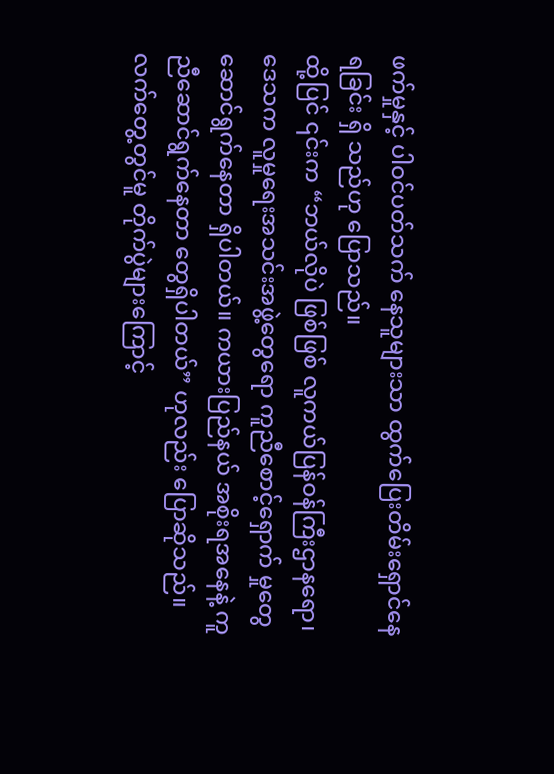ဖက်မှုနှင့် ပါဝင်ပတ်သက် နေသူများသာ ထွက်ပြေးတိမ်းရှောင်နေရခြင်း ရှိ သည်ဟု ပြောသည်။
ထို့ပြင် ၎င်းက “ဘယ်လိုပဲ ဖြစ်ဖြစ် လူကယ်ပြန်ဝန်ကြီးဌာနရော၊ ဒေသက လူမှုရေးအသင်းအဖွဲ့တွေရော ကူညီစောင့်ရှောက် မှုတွေ ဆောင်ရွက်နေတာ ရှိပါတယ်။ ကယားပြည်နယ် အစိုးရအနေနဲ့ ကူညီဆောင်ရွက်နေတာ တွေရှိပါတယ်” ဟုလည်း ပြောဆိုသည်။
လက်တွေ့တွင်မူ တိုက်ပွဲများကြောင့်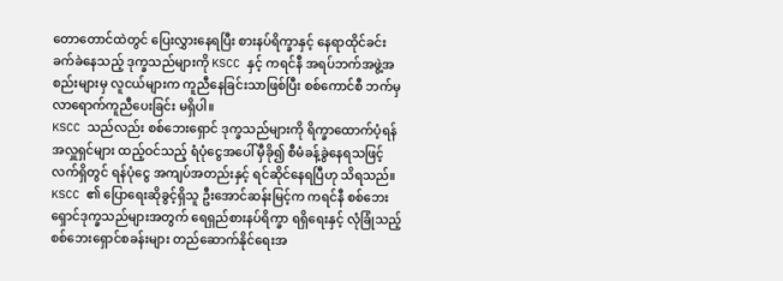တောတောင်ထဲတွင် ပြေးလွှားနေရပြီး စားနပ်ရိက္ခာနှင့် နေရာထိုင်ခင်း ခက်ခဲနေသည့် ဒုက္ခသည်များကို KSCC နှင့် ကရင်နီ အရပ်ဘက်အဖွဲ့အစည်းများမှ လူငယ်များက ကူညီနေခြင်းသာဖြစ်ပြီး စစ်ကောင်စီ ဘက်မှ လာရောက်ကူညီပေးခြင်း မရှိပါ။
KSCC သည်လည်း စစ်ဘေးရှောင် ဒုက္ခသည်များကို ရိက္ခာထောက်ပံ့ရန် အလှူရှင်များ ထည့်ဝင်သည့် ရံပုံငွေအပေါ် မှီခို၍ စီမံခန့်ခွဲနေရသဖြင့် လက်ရှိတွင် ရန်ပုံငွေ အကျပ်အတည်းနှင့် ရင်ဆိုင်နေရပြီဟု သိရသည်။
KSCC ၏ ပြောရေးဆိုခွင့်ရှိသူ ဦးအောင်ဆန်းမြင့်က ကရင်နီ စစ်ဘေးရှောင်ဒုက္ခသည်များအတွက် ရေရှည်စားနပ်ရိက္ခာ ရရှိရေးနှင့် လုံခြုံသည့် စစ်ဘေးရှောင်စခန်းများ တည်ဆောက်နိုင်ရေးအ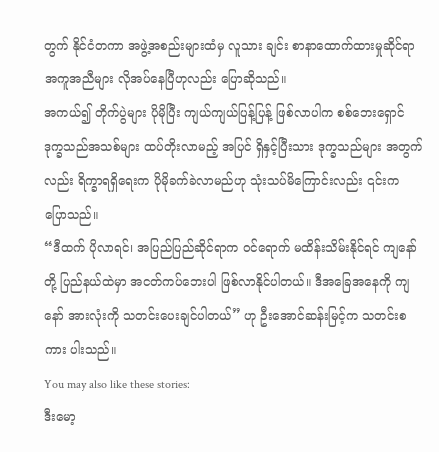တွက် နိုင်ငံတကာ အဖွဲ့အစည်းများထံမှ လူသား ချင်း စာနာထောက်ထားမှုဆိုင်ရာ အကူအညီများ လိုအပ်နေပြီဟုလည်း ပြောဆိုသည်။
အကယ်၍ တိုက်ပွဲများ ပိုမိုပြီး ကျယ်ကျယ်ပြန့်ပြန့် ဖြစ်လာပါက စစ်ဘေးရှောင် ဒုက္ခသည်အသစ်များ ထပ်တိုးလာမည့် အပြင် ရှိနှင့်ပြီးသား ဒုက္ခသည်များ အတွက်လည်း ရိက္ခာရရှိရေးက ပိုမိုခက်ခဲလာမည်ဟု သုံးသပ်မိကြောင်းလည်း ၎င်းက ပြောသည်။
“ဒီထက် ပိုလာရင်၊ အပြည်ပြည်ဆိုင်ရာက ဝင်ရောက် မထိန်းသိမ်းနိုင်ရင် ကျနော်တို့ ပြည်နယ်ထဲမှာ အငတ်ကပ်ဘေးပါ ဖြစ်လာနိုင်ပါတယ်။ ဒီအခြေအနေကို ကျနော် အားလုံးကို သတင်းပေးချင်ပါတယ်” ဟု ဦးအောင်ဆန်းမြင့်က သတင်းစကား ပါးသည်။
You may also like these stories:
ဒီးမော့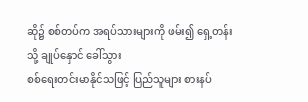ဆို၌ စစ်တပ်က အရပ်သားများကို ဖမ်း၍ ရှေ့တန်းသို့ ချုပ်နှောင် ခေါ်သွား
စစ်ရေးတင်းမာနိုင်သဖြင့် ပြည်သူများ စားနပ်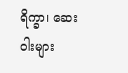ရိက္ခာ၊ ဆေးဝါးများ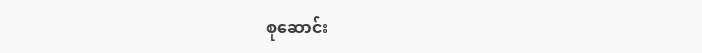စုဆောင်း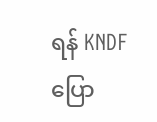ရန် KNDF ပြော